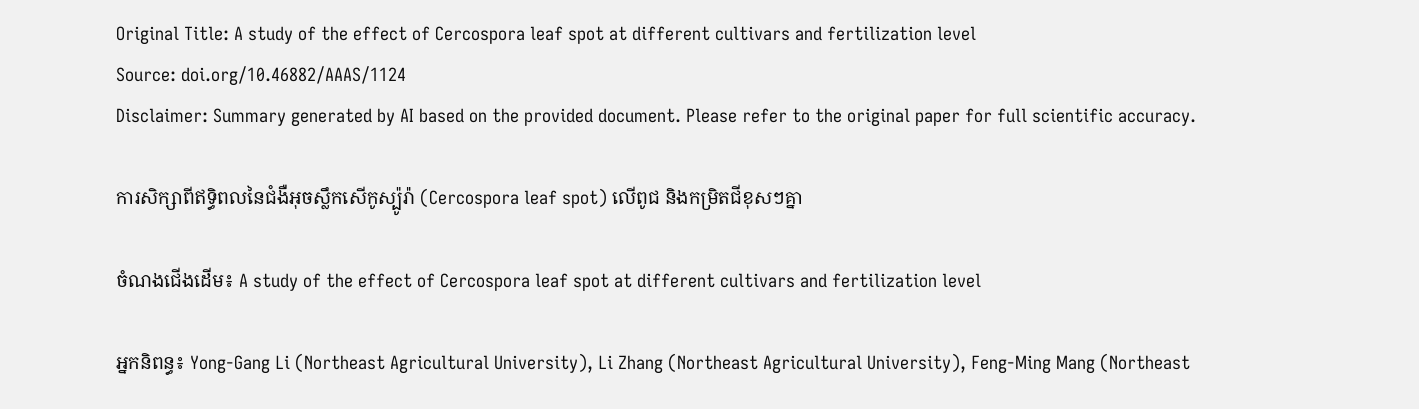Original Title: A study of the effect of Cercospora leaf spot at different cultivars and fertilization level
Source: doi.org/10.46882/AAAS/1124
Disclaimer: Summary generated by AI based on the provided document. Please refer to the original paper for full scientific accuracy.

ការសិក្សាពីឥទ្ធិពលនៃជំងឺអុចស្លឹកសើកូស្ប៉ូរ៉ា (Cercospora leaf spot) លើពូជ និងកម្រិតជីខុសៗគ្នា

ចំណងជើងដើម៖ A study of the effect of Cercospora leaf spot at different cultivars and fertilization level

អ្នកនិពន្ធ៖ Yong-Gang Li (Northeast Agricultural University), Li Zhang (Northeast Agricultural University), Feng-Ming Mang (Northeast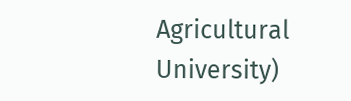Agricultural University)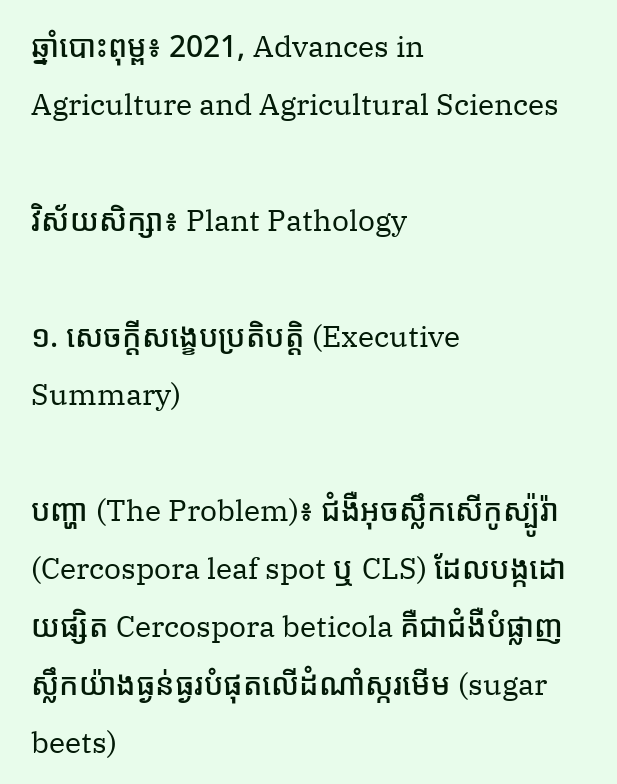ឆ្នាំបោះពុម្ព៖ 2021, Advances in Agriculture and Agricultural Sciences

វិស័យសិក្សា៖ Plant Pathology

១. សេចក្តីសង្ខេបប្រតិបត្តិ (Executive Summary)

បញ្ហា (The Problem)៖ ជំងឺអុចស្លឹកសើកូស្ប៉ូរ៉ា (Cercospora leaf spot ឬ CLS) ដែលបង្កដោយផ្សិត Cercospora beticola គឺជាជំងឺបំផ្លាញស្លឹកយ៉ាងធ្ងន់ធ្ងរបំផុតលើដំណាំស្ករមើម (sugar beets)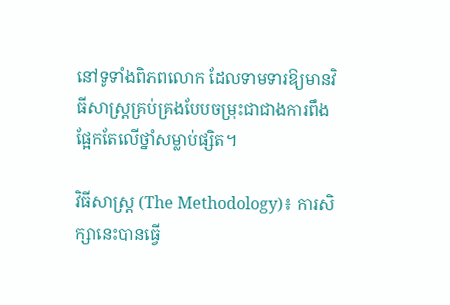នៅទូទាំងពិភពលោក ដែលទាមទារឱ្យមានវិធីសាស្ត្រគ្រប់គ្រងបែបចម្រុះជាជាងការពឹងផ្អែកតែលើថ្នាំសម្លាប់ផ្សិត។

វិធីសាស្ត្រ (The Methodology)៖ ការសិក្សានេះបានធ្វើ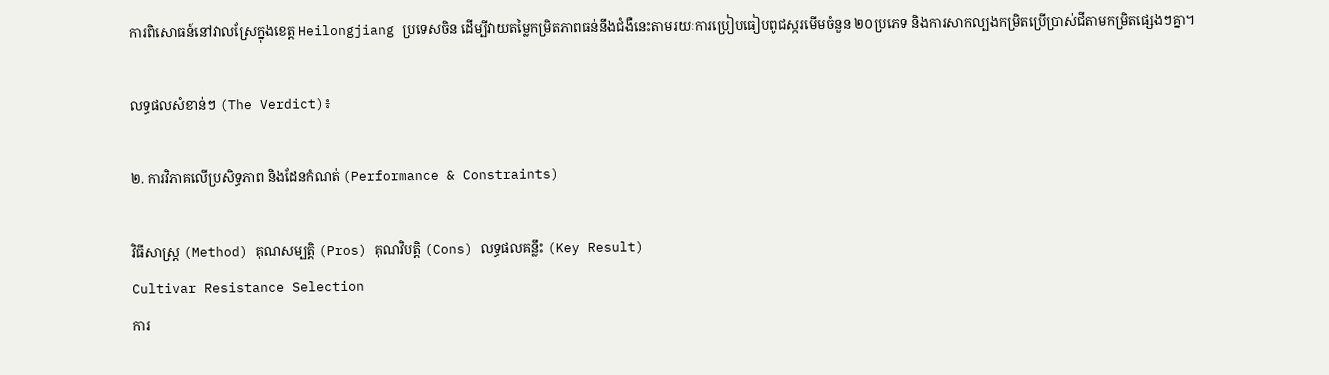ការពិសោធន៍នៅវាលស្រែក្នុងខេត្ត Heilongjiang ប្រទេសចិន ដើម្បីវាយតម្លៃកម្រិតភាពធន់នឹងជំងឺនេះតាមរយៈការប្រៀបធៀបពូជស្ករមើមចំនួន ២០ប្រភេទ និងការសាកល្បងកម្រិតប្រើប្រាស់ជីតាមកម្រិតផ្សេងៗគ្នា។

លទ្ធផលសំខាន់ៗ (The Verdict)៖

២. ការវិភាគលើប្រសិទ្ធភាព និងដែនកំណត់ (Performance & Constraints)

វិធីសាស្ត្រ (Method) គុណសម្បត្តិ (Pros) គុណវិបត្តិ (Cons) លទ្ធផលគន្លឹះ (Key Result)
Cultivar Resistance Selection
ការ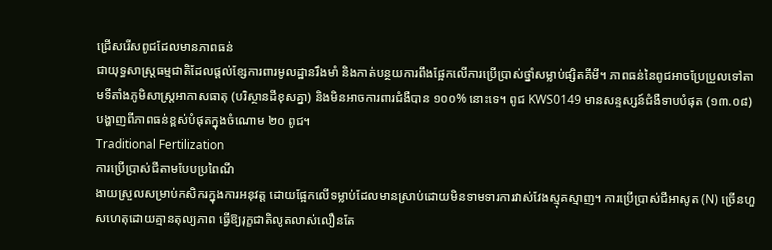ជ្រើសរើសពូជដែលមានភាពធន់
ជាយុទ្ធសាស្ត្រធម្មជាតិដែលផ្តល់ខ្សែការពារមូលដ្ឋានរឹងមាំ និងកាត់បន្ថយការពឹងផ្អែកលើការប្រើប្រាស់ថ្នាំសម្លាប់ផ្សិតគីមី។ ភាពធន់នៃពូជអាចប្រែប្រួលទៅតាមទីតាំងភូមិសាស្ត្រអាកាសធាតុ (បរិស្ថានដីខុសគ្នា) និងមិនអាចការពារជំងឺបាន ១០០% នោះទេ។ ពូជ KWS0149 មានសន្ទស្សន៍ជំងឺទាបបំផុត (១៣.០៨) បង្ហាញពីភាពធន់ខ្ពស់បំផុតក្នុងចំណោម ២០ ពូជ។
Traditional Fertilization
ការប្រើប្រាស់ជីតាមបែបប្រពៃណី
ងាយស្រួលសម្រាប់កសិករក្នុងការអនុវត្ត ដោយផ្អែកលើទម្លាប់ដែលមានស្រាប់ដោយមិនទាមទារការវាស់វែងស្មុគស្មាញ។ ការប្រើប្រាស់ជីអាសូត (N) ច្រើនហួសហេតុដោយគ្មានតុល្យភាព ធ្វើឱ្យរុក្ខជាតិលូតលាស់លឿនតែ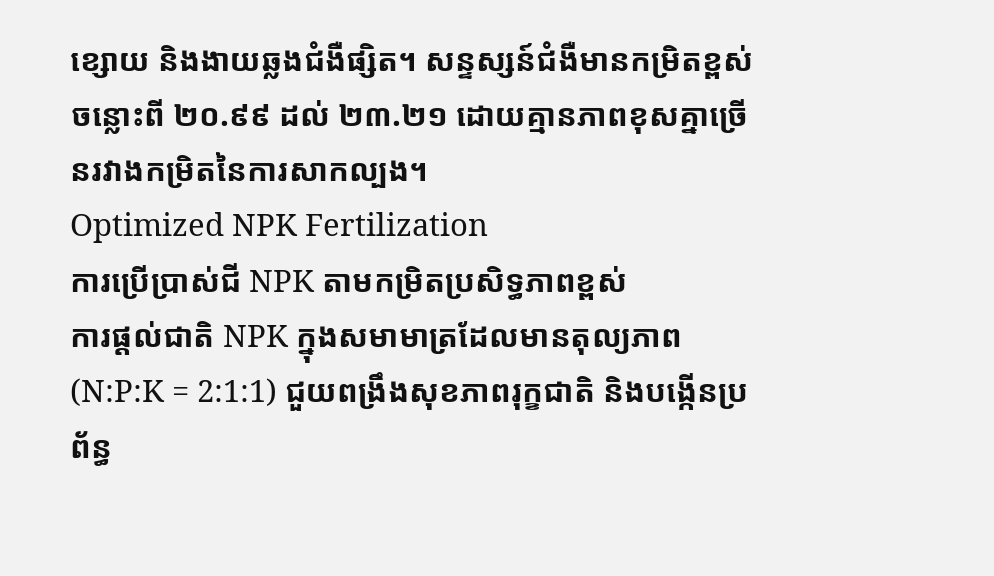ខ្សោយ និងងាយឆ្លងជំងឺផ្សិត។ សន្ទស្សន៍ជំងឺមានកម្រិតខ្ពស់ចន្លោះពី ២០.៩៩ ដល់ ២៣.២១ ដោយគ្មានភាពខុសគ្នាច្រើនរវាងកម្រិតនៃការសាកល្បង។
Optimized NPK Fertilization
ការប្រើប្រាស់ជី NPK តាមកម្រិតប្រសិទ្ធភាពខ្ពស់
ការផ្តល់ជាតិ NPK ក្នុងសមាមាត្រដែលមានតុល្យភាព (N:P:K = 2:1:1) ជួយពង្រឹងសុខភាពរុក្ខជាតិ និងបង្កើនប្រព័ន្ធ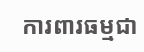ការពារធម្មជា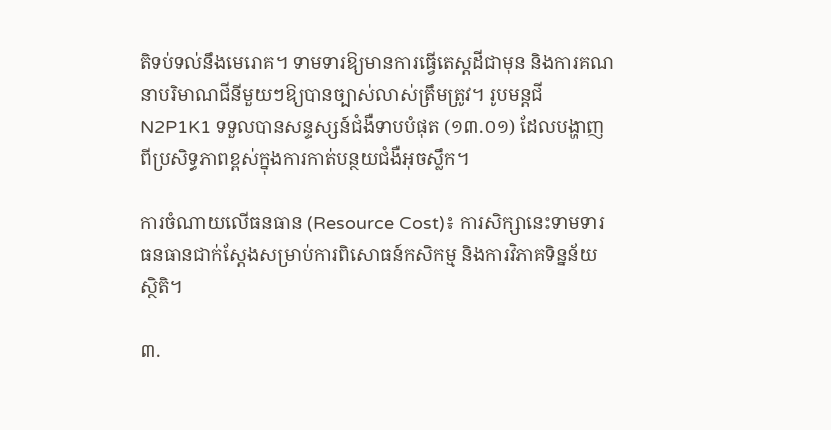តិទប់ទល់នឹងមេរោគ។ ទាមទារឱ្យមានការធ្វើតេស្តដីជាមុន និងការគណនាបរិមាណជីនីមួយៗឱ្យបានច្បាស់លាស់ត្រឹមត្រូវ។ រូបមន្តជី N2P1K1 ទទួលបានសន្ទស្សន៍ជំងឺទាបបំផុត (១៣.០១) ដែលបង្ហាញពីប្រសិទ្ធភាពខ្ពស់ក្នុងការកាត់បន្ថយជំងឺអុចស្លឹក។

ការចំណាយលើធនធាន (Resource Cost)៖ ការសិក្សានេះទាមទារធនធានជាក់ស្តែងសម្រាប់ការពិសោធន៍កសិកម្ម និងការវិភាគទិន្នន័យស្ថិតិ។

៣.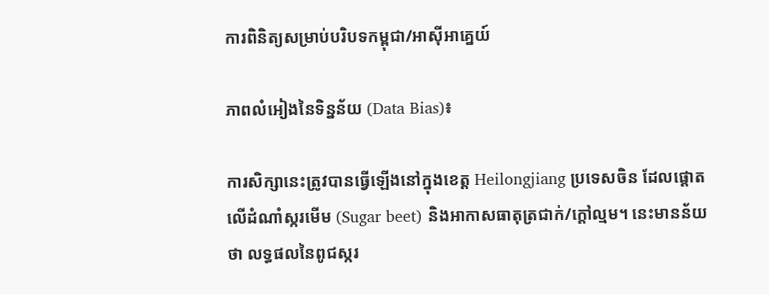ការពិនិត្យសម្រាប់បរិបទកម្ពុជា/អាស៊ីអាគ្នេយ៍

ភាពលំអៀងនៃទិន្នន័យ (Data Bias)៖

ការសិក្សានេះត្រូវបានធ្វើឡើងនៅក្នុងខេត្ត Heilongjiang ប្រទេសចិន ដែលផ្តោតលើដំណាំស្ករមើម (Sugar beet) និងអាកាសធាតុត្រជាក់/ក្តៅល្មម។ នេះមានន័យថា លទ្ធផលនៃពូជស្ករ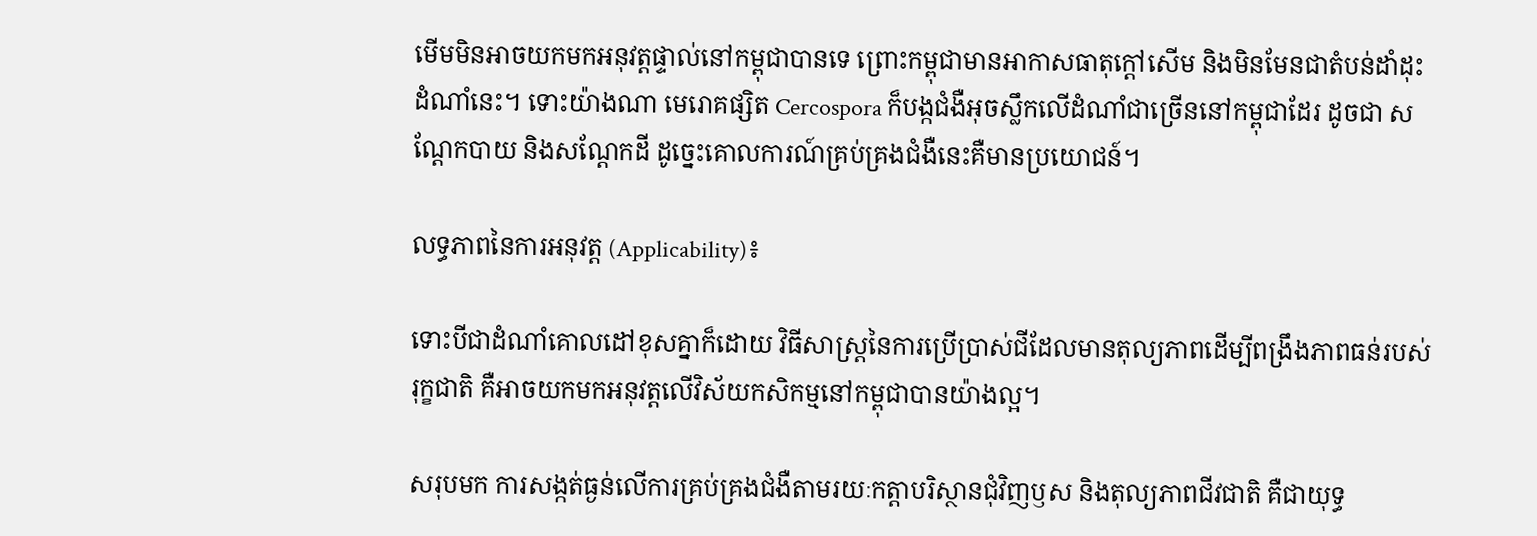មើមមិនអាចយកមកអនុវត្តផ្ទាល់នៅកម្ពុជាបានទេ ព្រោះកម្ពុជាមានអាកាសធាតុក្តៅសើម និងមិនមែនជាតំបន់ដាំដុះដំណាំនេះ។ ទោះយ៉ាងណា មេរោគផ្សិត Cercospora ក៏បង្កជំងឺអុចស្លឹកលើដំណាំជាច្រើននៅកម្ពុជាដែរ ដូចជា សណ្តែកបាយ និងសណ្តែកដី ដូច្នេះគោលការណ៍គ្រប់គ្រងជំងឺនេះគឺមានប្រយោជន៍។

លទ្ធភាពនៃការអនុវត្ត (Applicability)៖

ទោះបីជាដំណាំគោលដៅខុសគ្នាក៏ដោយ វិធីសាស្ត្រនៃការប្រើប្រាស់ជីដែលមានតុល្យភាពដើម្បីពង្រឹងភាពធន់របស់រុក្ខជាតិ គឺអាចយកមកអនុវត្តលើវិស័យកសិកម្មនៅកម្ពុជាបានយ៉ាងល្អ។

សរុបមក ការសង្កត់ធ្ងន់លើការគ្រប់គ្រងជំងឺតាមរយៈកត្តាបរិស្ថានជុំវិញឫស និងតុល្យភាពជីវជាតិ គឺជាយុទ្ធ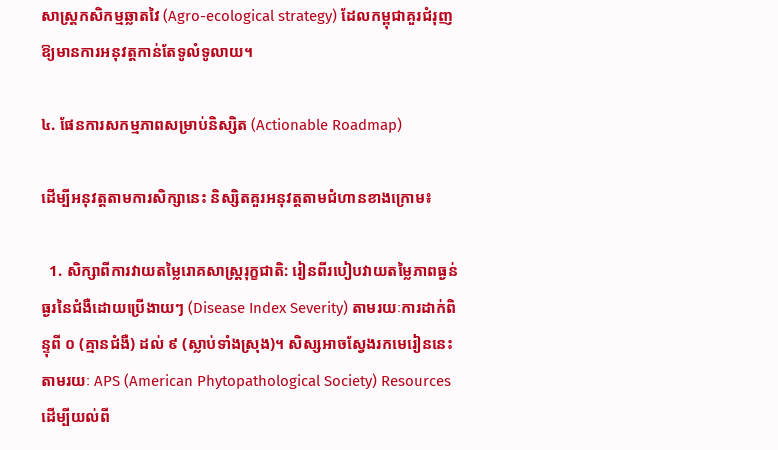សាស្ត្រកសិកម្មឆ្លាតវៃ (Agro-ecological strategy) ដែលកម្ពុជាគួរជំរុញឱ្យមានការអនុវត្តកាន់តែទូលំទូលាយ។

៤. ផែនការសកម្មភាពសម្រាប់និស្សិត (Actionable Roadmap)

ដើម្បីអនុវត្តតាមការសិក្សានេះ និស្សិតគួរអនុវត្តតាមជំហានខាងក្រោម៖

  1. សិក្សាពីការវាយតម្លៃរោគសាស្ត្ររុក្ខជាតិ: រៀនពីរបៀបវាយតម្លៃភាពធ្ងន់ធ្ងរនៃជំងឺដោយប្រើងាយៗ (Disease Index Severity) តាមរយៈការដាក់ពិន្ទុពី ០ (គ្មានជំងឺ) ដល់ ៩ (ស្លាប់ទាំងស្រុង)។ សិស្សអាចស្វែងរកមេរៀននេះតាមរយៈ APS (American Phytopathological Society) Resources ដើម្បីយល់ពី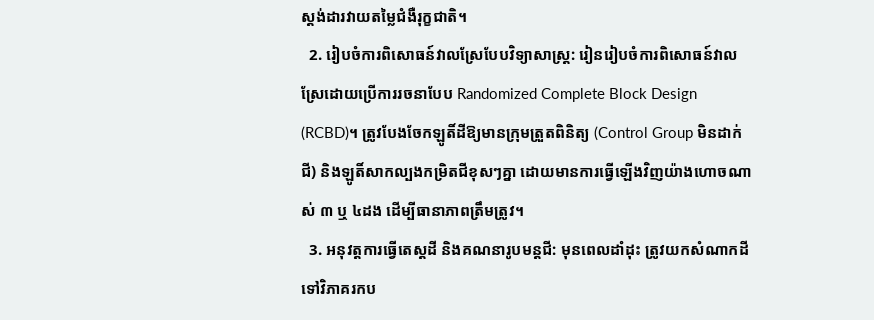ស្តង់ដារវាយតម្លៃជំងឺរុក្ខជាតិ។
  2. រៀបចំការពិសោធន៍វាលស្រែបែបវិទ្យាសាស្ត្រ: រៀនរៀបចំការពិសោធន៍វាលស្រែដោយប្រើការរចនាបែប Randomized Complete Block Design (RCBD)។ ត្រូវបែងចែកឡូតិ៍ដីឱ្យមានក្រុមត្រួតពិនិត្យ (Control Group មិនដាក់ជី) និងឡូតិ៍សាកល្បងកម្រិតជីខុសៗគ្នា ដោយមានការធ្វើឡើងវិញយ៉ាងហោចណាស់ ៣ ឬ ៤ដង ដើម្បីធានាភាពត្រឹមត្រូវ។
  3. អនុវត្តការធ្វើតេស្តដី និងគណនារូបមន្តជី: មុនពេលដាំដុះ ត្រូវយកសំណាកដីទៅវិភាគរកប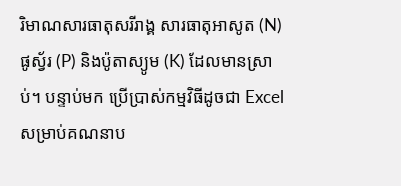រិមាណសារធាតុសរីរាង្គ សារធាតុអាសូត (N) ផូស្វ័រ (P) និងប៉ូតាស្យូម (K) ដែលមានស្រាប់។ បន្ទាប់មក ប្រើប្រាស់កម្មវិធីដូចជា Excel សម្រាប់គណនាប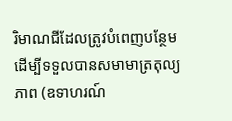រិមាណជីដែលត្រូវបំពេញបន្ថែម ដើម្បីទទួលបានសមាមាត្រតុល្យភាព (ឧទាហរណ៍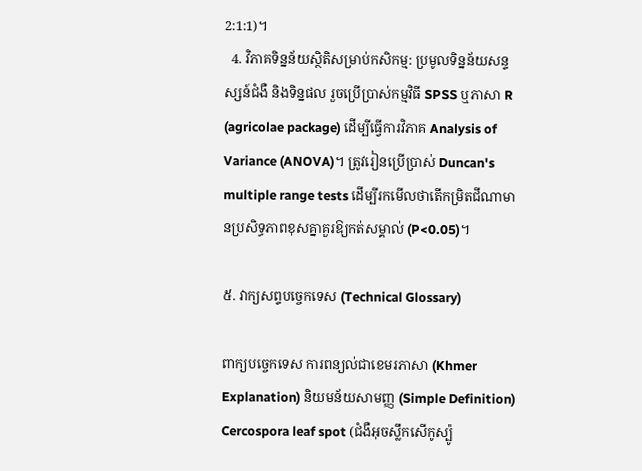2:1:1)។
  4. វិភាគទិន្នន័យស្ថិតិសម្រាប់កសិកម្ម: ប្រមូលទិន្នន័យសន្ទស្សន៍ជំងឺ និងទិន្នផល រួចប្រើប្រាស់កម្មវិធី SPSS ឬភាសា R (agricolae package) ដើម្បីធ្វើការវិភាគ Analysis of Variance (ANOVA)។ ត្រូវរៀនប្រើប្រាស់ Duncan's multiple range tests ដើម្បីរកមើលថាតើកម្រិតជីណាមានប្រសិទ្ធភាពខុសគ្នាគួរឱ្យកត់សម្គាល់ (P<0.05)។

៥. វាក្យសព្ទបច្ចេកទេស (Technical Glossary)

ពាក្យបច្ចេកទេស ការពន្យល់ជាខេមរភាសា (Khmer Explanation) និយមន័យសាមញ្ញ (Simple Definition)
Cercospora leaf spot (ជំងឺអុចស្លឹកសើកូស្ប៉ូ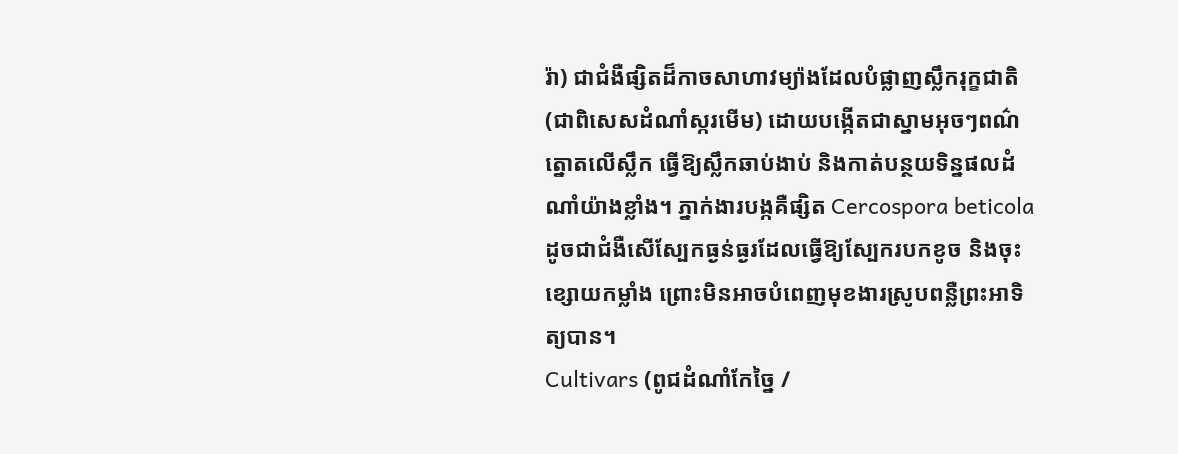រ៉ា) ជាជំងឺផ្សិតដ៏កាចសាហាវម្យ៉ាងដែលបំផ្លាញស្លឹករុក្ខជាតិ (ជាពិសេសដំណាំស្ករមើម) ដោយបង្កើតជាស្នាមអុចៗពណ៌ត្នោតលើស្លឹក ធ្វើឱ្យស្លឹកឆាប់ងាប់ និងកាត់បន្ថយទិន្នផលដំណាំយ៉ាងខ្លាំង។ ភ្នាក់ងារបង្កគឺផ្សិត Cercospora beticola ដូចជាជំងឺសើស្បែកធ្ងន់ធ្ងរដែលធ្វើឱ្យស្បែករបកខូច និងចុះខ្សោយកម្លាំង ព្រោះមិនអាចបំពេញមុខងារស្រូបពន្លឺព្រះអាទិត្យបាន។
Cultivars (ពូជដំណាំកែច្នៃ /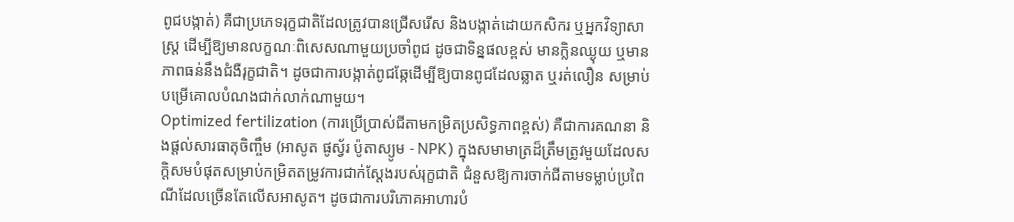ពូជបង្កាត់) គឺជាប្រភេទរុក្ខជាតិដែលត្រូវបានជ្រើសរើស និងបង្កាត់ដោយកសិករ ឬអ្នកវិទ្យាសាស្ត្រ ដើម្បីឱ្យមានលក្ខណៈពិសេសណាមួយប្រចាំពូជ ដូចជាទិន្នផលខ្ពស់ មានក្លិនឈ្ងុយ ឬមានភាពធន់នឹងជំងឺរុក្ខជាតិ។ ដូចជាការបង្កាត់ពូជឆ្កែដើម្បីឱ្យបានពូជដែលឆ្លាត ឬរត់លឿន សម្រាប់បម្រើគោលបំណងជាក់លាក់ណាមួយ។
Optimized fertilization (ការប្រើប្រាស់ជីតាមកម្រិតប្រសិទ្ធភាពខ្ពស់) គឺជាការគណនា និងផ្តល់សារធាតុចិញ្ចឹម (អាសូត ផូស្វ័រ ប៉ូតាស្យូម - NPK) ក្នុងសមាមាត្រដ៏ត្រឹមត្រូវមួយដែលសក្តិសមបំផុតសម្រាប់កម្រិតតម្រូវការជាក់ស្តែងរបស់រុក្ខជាតិ ជំនួសឱ្យការចាក់ជីតាមទម្លាប់ប្រពៃណីដែលច្រើនតែលើសអាសូត។ ដូចជាការបរិភោគអាហារបំ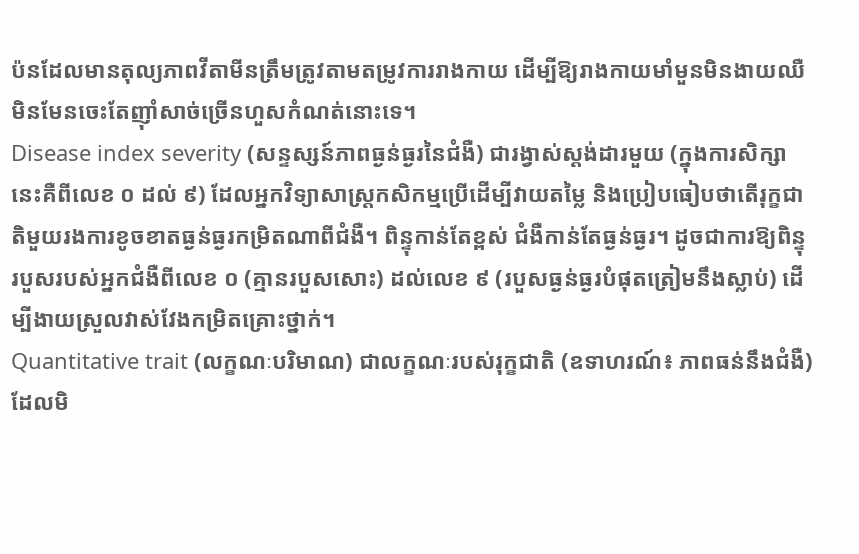ប៉នដែលមានតុល្យភាពវីតាមីនត្រឹមត្រូវតាមតម្រូវការរាងកាយ ដើម្បីឱ្យរាងកាយមាំមួនមិនងាយឈឺ មិនមែនចេះតែញ៉ាំសាច់ច្រើនហួសកំណត់នោះទេ។
Disease index severity (សន្ទស្សន៍ភាពធ្ងន់ធ្ងរនៃជំងឺ) ជារង្វាស់ស្តង់ដារមួយ (ក្នុងការសិក្សានេះគឺពីលេខ ០ ដល់ ៩) ដែលអ្នកវិទ្យាសាស្ត្រកសិកម្មប្រើដើម្បីវាយតម្លៃ និងប្រៀបធៀបថាតើរុក្ខជាតិមួយរងការខូចខាតធ្ងន់ធ្ងរកម្រិតណាពីជំងឺ។ ពិន្ទុកាន់តែខ្ពស់ ជំងឺកាន់តែធ្ងន់ធ្ងរ។ ដូចជាការឱ្យពិន្ទុរបួសរបស់អ្នកជំងឺពីលេខ ០ (គ្មានរបួសសោះ) ដល់លេខ ៩ (របួសធ្ងន់ធ្ងរបំផុតត្រៀមនឹងស្លាប់) ដើម្បីងាយស្រួលវាស់វែងកម្រិតគ្រោះថ្នាក់។
Quantitative trait (លក្ខណៈបរិមាណ) ជាលក្ខណៈរបស់រុក្ខជាតិ (ឧទាហរណ៍៖ ភាពធន់នឹងជំងឺ) ដែលមិ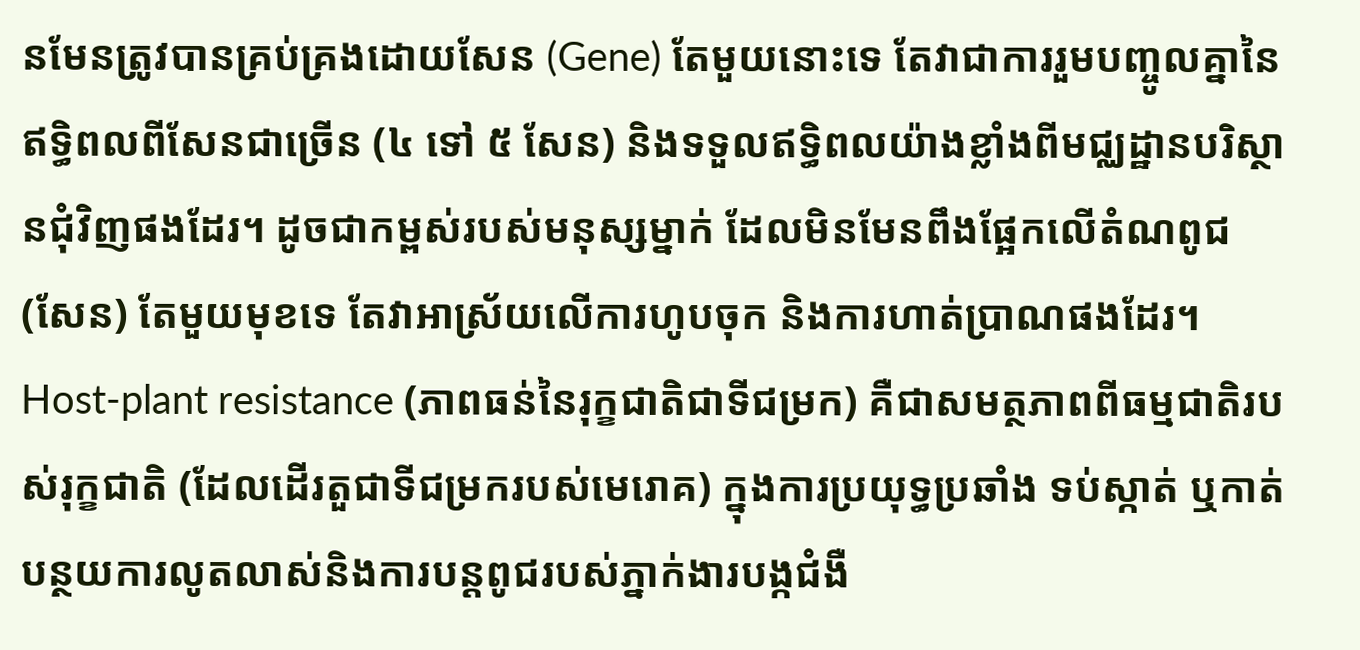នមែនត្រូវបានគ្រប់គ្រងដោយសែន (Gene) តែមួយនោះទេ តែវាជាការរួមបញ្ចូលគ្នានៃឥទ្ធិពលពីសែនជាច្រើន (៤ ទៅ ៥ សែន) និងទទួលឥទ្ធិពលយ៉ាងខ្លាំងពីមជ្ឈដ្ឋានបរិស្ថានជុំវិញផងដែរ។ ដូចជាកម្ពស់របស់មនុស្សម្នាក់ ដែលមិនមែនពឹងផ្អែកលើតំណពូជ (សែន) តែមួយមុខទេ តែវាអាស្រ័យលើការហូបចុក និងការហាត់ប្រាណផងដែរ។
Host-plant resistance (ភាពធន់នៃរុក្ខជាតិជាទីជម្រក) គឺជាសមត្ថភាពពីធម្មជាតិរបស់រុក្ខជាតិ (ដែលដើរតួជាទីជម្រករបស់មេរោគ) ក្នុងការប្រយុទ្ធប្រឆាំង ទប់ស្កាត់ ឬកាត់បន្ថយការលូតលាស់និងការបន្តពូជរបស់ភ្នាក់ងារបង្កជំងឺ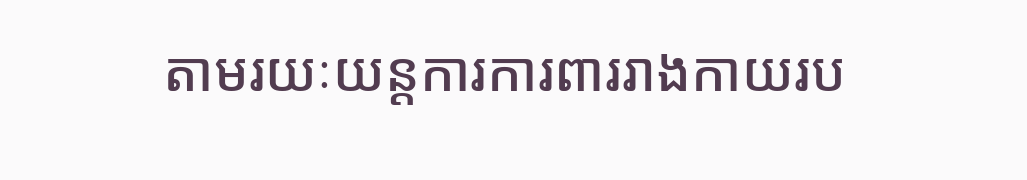តាមរយៈយន្តការការពាររាងកាយរប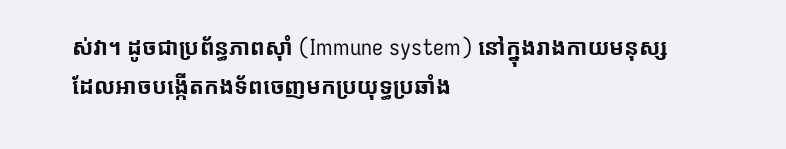ស់វា។ ដូចជាប្រព័ន្ធភាពស៊ាំ (Immune system) នៅក្នុងរាងកាយមនុស្ស ដែលអាចបង្កើតកងទ័ពចេញមកប្រយុទ្ធប្រឆាំង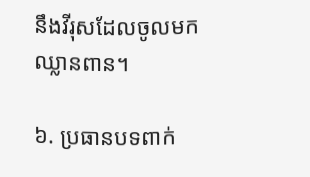នឹងវីរុសដែលចូលមកឈ្លានពាន។

៦. ប្រធានបទពាក់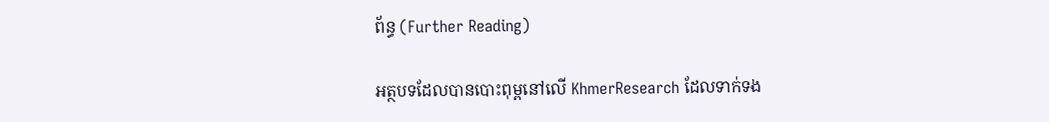ព័ន្ធ (Further Reading)

អត្ថបទដែលបានបោះពុម្ពនៅលើ KhmerResearch ដែលទាក់ទង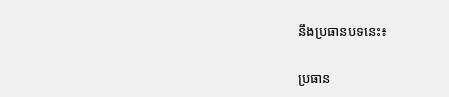នឹងប្រធានបទនេះ៖

ប្រធាន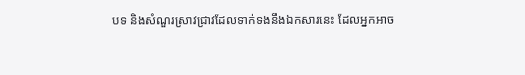បទ និងសំណួរស្រាវជ្រាវដែលទាក់ទងនឹងឯកសារនេះ ដែលអ្នកអាច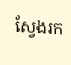ស្វែងរក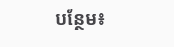បន្ថែម៖